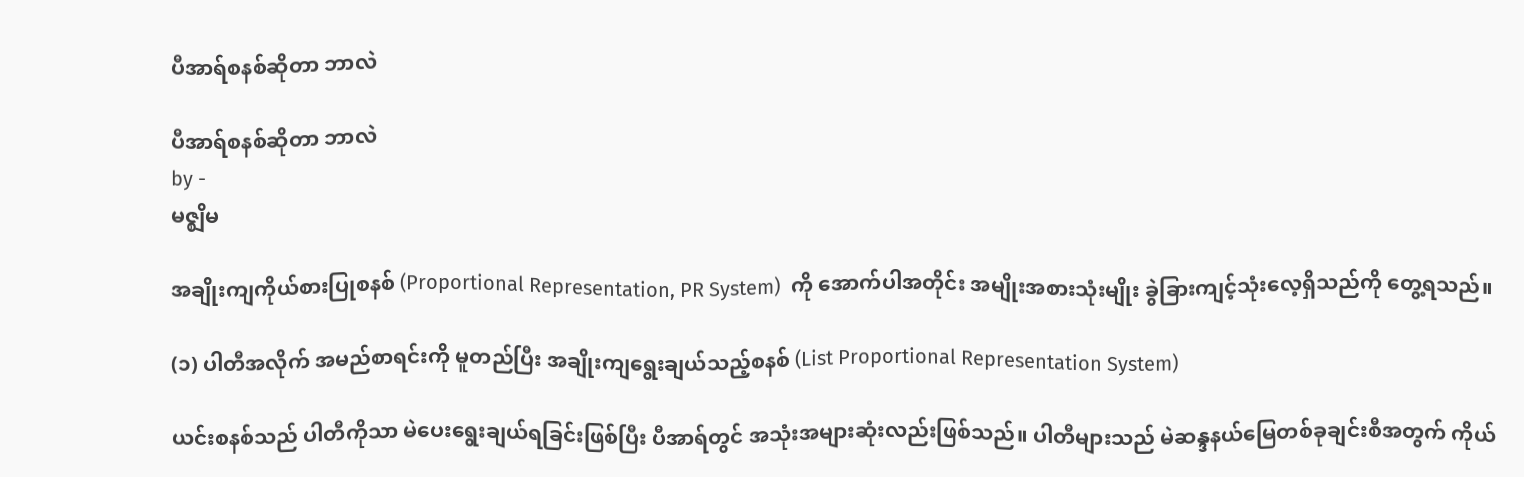ပီအာရ်စနစ်ဆိုတာ ဘာလဲ

ပီအာရ်စနစ်ဆိုတာ ဘာလဲ
by -
မဇ္စျိမ

အချိုးကျကိုယ်စားပြုစနစ် (Proportional Representation, PR System)  ကို အောက်ပါအတိုင်း အမျိုးအစားသုံးမျိုး ခွဲခြားကျင့်သုံးလေ့ရှိသည်ကို တွေ့ရသည်။

(၁) ပါတီအလိုက် အမည်စာရင်းကို မူတည်ပြီး အချိုးကျရွေးချယ်သည့်စနစ် (List Proportional Representation System)

ယင်းစနစ်သည် ပါတီကိုသာ မဲပေးရွေးချယ်ရခြင်းဖြစ်ပြီး ပီအာရ်တွင် အသုံးအများဆုံးလည်းဖြစ်သည်။ ပါတီများသည် မဲဆန္ဒနယ်မြေတစ်ခုချင်းစီအတွက် ကိုယ်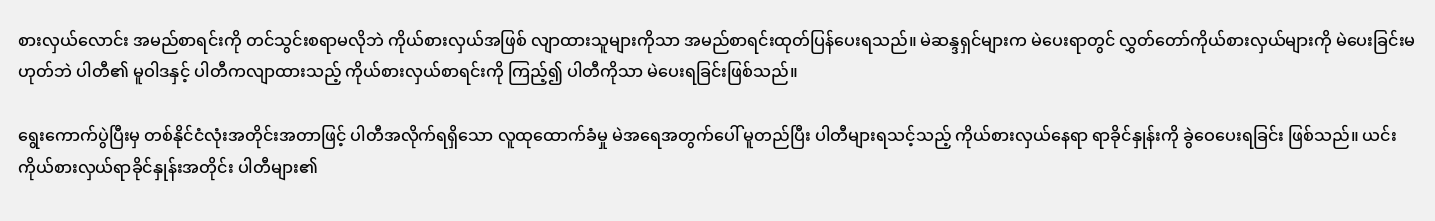စားလှယ်လောင်း အမည်စာရင်းကို တင်သွင်းစရာမလိုဘဲ ကိုယ်စားလှယ်အဖြစ် လျာထားသူများကိုသာ အမည်စာရင်းထုတ်ပြန်ပေးရသည်။ မဲဆန္ဒရှင်များက မဲပေးရာတွင် လွှတ်တော်ကိုယ်စားလှယ်များကို မဲပေးခြင်းမဟုတ်ဘဲ ပါတီ၏ မူဝါဒနှင့် ပါတီကလျာထားသည့် ကိုယ်စားလှယ်စာရင်းကို ကြည့်၍ ပါတီကိုသာ မဲပေးရခြင်းဖြစ်သည်။

ရွေးကောက်ပွဲပြီးမှ တစ်နိုင်ငံလုံးအတိုင်းအတာဖြင့် ပါတီအလိုက်ရရှိသော လူထုထောက်ခံမှု မဲအရေအတွက်ပေါ် မူတည်ပြီး ပါတီများရသင့်သည့် ကိုယ်စားလှယ်နေရာ ရာခိုင်နှုန်းကို ခွဲဝေပေးရခြင်း ဖြစ်သည်။ ယင်းကိုယ်စားလှယ်ရာခိုင်နှုန်းအတိုင်း ပါတီများ၏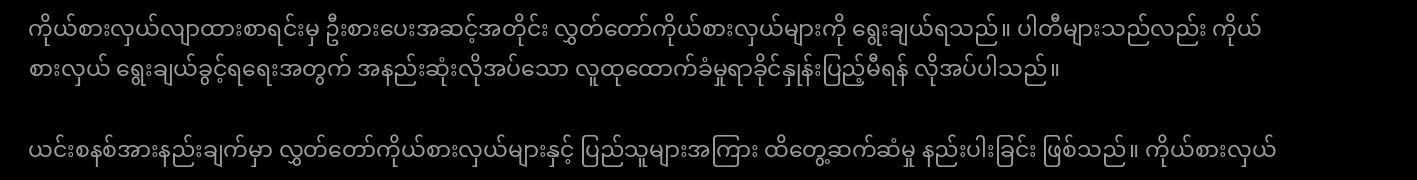ကိုယ်စားလှယ်လျာထားစာရင်းမှ ဦးစားပေးအဆင့်အတိုင်း လွှတ်တော်ကိုယ်စားလှယ်များကို ရွေးချယ်ရသည်။ ပါတီများသည်လည်း ကိုယ်စားလှယ် ရွေးချယ်ခွင့်ရရေးအတွက် အနည်းဆုံးလိုအပ်သော လူထုထောက်ခံမှုရာခိုင်နှုန်းပြည့်မီရန် လိုအပ်ပါသည်။

ယင်းစနစ်အားနည်းချက်မှာ လွှတ်တော်ကိုယ်စားလှယ်များနှင့် ပြည်သူများအကြား ထိတွေ့ဆက်ဆံမှု နည်းပါးခြင်း ဖြစ်သည်။ ကိုယ်စားလှယ်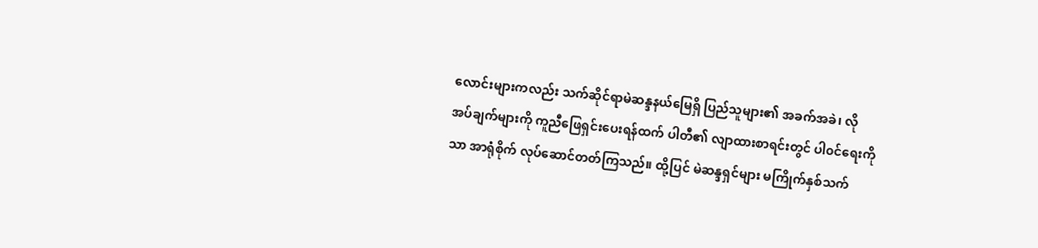လောင်းများကလည်း သက်ဆိုင်ရာမဲဆန္ဒနယ်မြေရှိ ပြည်သူများ၏ အခက်အခဲ၊ လိုအပ်ချက်များကို ကူညီဖြေရှင်းပေးရန်ထက် ပါတီ၏ လျာထားစာရင်းတွင် ပါ၀င်ရေးကိုသာ အာရုံစိုက် လုပ်ဆောင်တတ်ကြသည်။ ထို့ပြင် မဲဆန္ဒရှင်များ မကြိုက်နှစ်သက်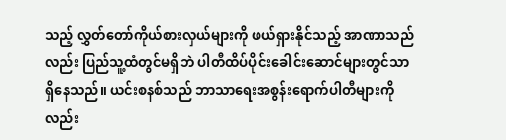သည့် လွှတ်တော်ကိုယ်စားလှယ်များကို ဖယ်ရှားနိုင်သည့် အာဏာသည်လည်း ပြည်သူ့ထံတွင်မရှိဘဲ ပါတီထိပ်ပိုင်းခေါင်းဆောင်များတွင်သာ ရှိနေသည်။ ယင်းစနစ်သည် ဘာသာရေးအစွန်းရောက်ပါတီများကိုလည်း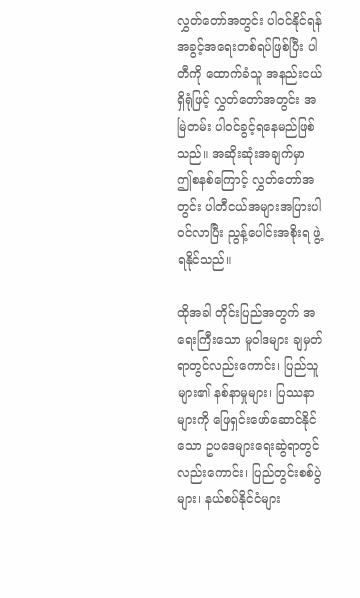လွှတ်တော်အတွင်း ပါ၀င်နိုင်ရန် အခွင့်အရေးတစ်ရပ်ဖြစ်ပြီး ပါတီကို ထောက်ခံသူ အနည်းငယ်ရှိရုံဖြင့် လွှတ်တော်အတွင်း အမြဲတမ်း ပါ၀င်ခွင့်ရနေမည်ဖြစ်သည်။ အဆိုးဆုံးအချက်မှာ ဤစနစ်ကြောင့် လွှတ်တော်အတွင်း ပါတီငယ်အများအပြားပါ၀င်လာပြီး ညွန့်ပေါင်းအစိုးရ ဖွဲ့ရနိုင်သည်။

ထိုအခါ တိုင်းပြည်အတွက် အရေးကြီးသော မူဝါဒများ ချမှတ်ရာတွင်လည်းကောင်း၊ ပြည်သူများ၏ နစ်နာမှုများ၊ ပြဿနာများကို ဖြေရှင်းဖော်ဆောင်နိုင်သော ဥပဒေများရေးဆွဲရာတွင် လည်းကောင်း၊ ပြည်တွင်းစစ်ပွဲများ၊ နယ်စပ်နိုင်ငံများ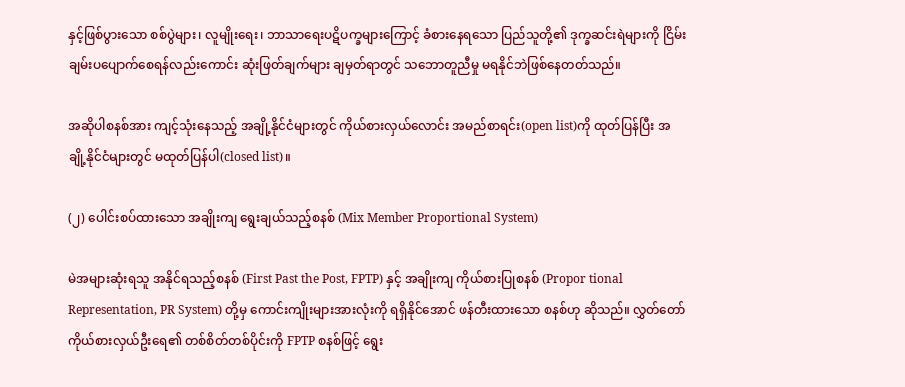နှင့်ဖြစ်ပွားသော စစ်ပွဲများ၊ လူမျိုးရေး၊ ဘာသာရေးပဋိပက္ခများကြောင့် ခံစားနေရသော ပြည်သူတို့၏ ဒုက္ခဆင်းရဲများကို ငြိမ်းချမ်းပပျောက်စေရန်လည်းကောင်း ဆုံးဖြတ်ချက်များ ချမှတ်ရာတွင် သဘောတူညီမှု မရနိုင်ဘဲဖြစ်နေတတ်သည်။

အဆိုပါစနစ်အား ကျင့်သုံးနေသည့် အချို့နိုင်ငံများတွင် ကိုယ်စားလှယ်လောင်း အမည်စာရင်း(open list)ကို ထုတ်ပြန်ပြီး အချို့နိုင်ငံများတွင် မထုတ်ပြန်ပါ(closed list)။

(၂) ပေါင်းစပ်ထားသော အချိုးကျ ရွေးချယ်သည့်စနစ် (Mix Member Proportional System)

မဲအများဆုံးရသူ အနိုင်ရသည့်စနစ် (First Past the Post, FPTP) နှင့် အချိုးကျ ကိုယ်စားပြုစနစ် (Propor tional Representation, PR System) တို့မှ ကောင်းကျိုးများအားလုံးကို ရရှိနိုင်အောင် ဖန်တီးထားသော စနစ်ဟု ဆိုသည်။ လွှတ်တော် ကိုယ်စားလှယ်ဦးရေ၏ တစ်စိတ်တစ်ပိုင်းကို FPTP စနစ်ဖြင့် ရွေး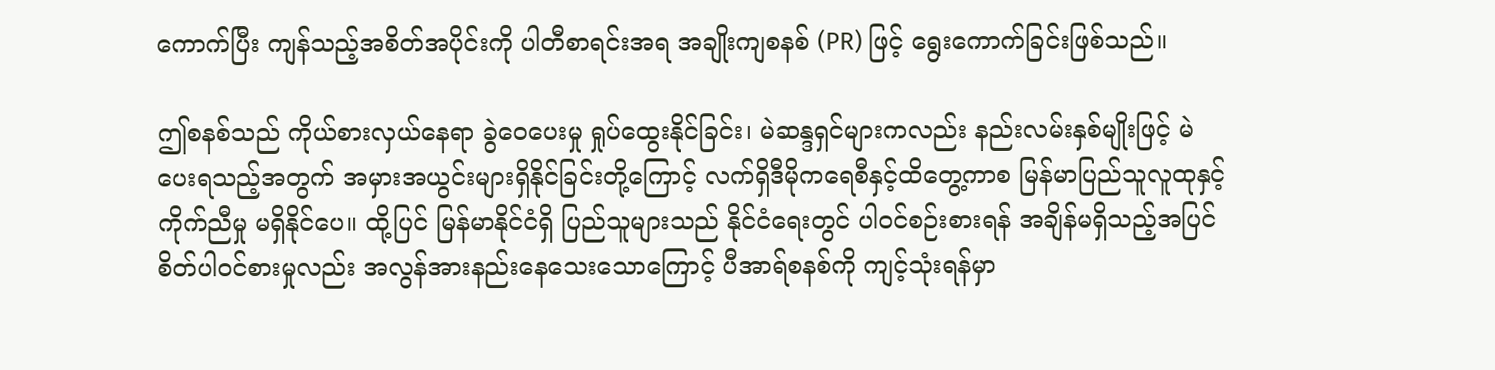ကောက်ပြီး ကျန်သည့်အစိတ်အပိုင်းကို ပါတီစာရင်းအရ အချိုးကျစနစ် (PR) ဖြင့် ရွေးကောက်ခြင်းဖြစ်သည်။

ဤစနစ်သည် ကိုယ်စားလှယ်နေရာ ခွဲဝေပေးမှု ရှုပ်ထွေးနိုင်ခြင်း၊ မဲဆန္ဒရှင်များကလည်း နည်းလမ်းနှစ်မျိုးဖြင့် မဲပေးရသည့်အတွက် အမှားအယွင်းများရှိနိုင်ခြင်းတို့ကြောင့် လက်ရှိဒီမိုကရေစီနှင့်ထိတွေ့ကာစ မြန်မာပြည်သူလူထုနှင့် ကိုက်ညီမှု မရှိနိုင်ပေ။ ထို့ပြင် မြန်မာနိုင်ငံရှိ ပြည်သူများသည် နိုင်ငံရေးတွင် ပါ၀င်စဉ်းစားရန် အချိန်မရှိသည့်အပြင် စိတ်ပါ၀င်စားမှုလည်း အလွန်အားနည်းနေသေးသောကြောင့် ပီအာရ်စနစ်ကို ကျင့်သုံးရန်မှာ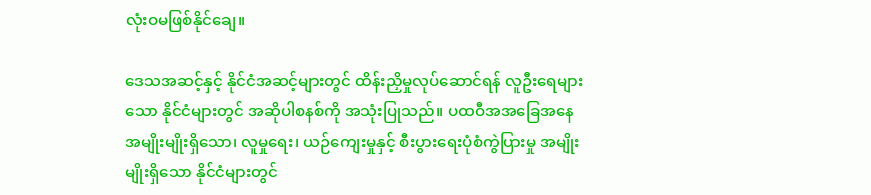လုံးဝမဖြစ်နိုင်ချေ။

ဒေသအဆင့်နှင့် နိုင်ငံအဆင့်များတွင် ထိန်းညှိမှုလုပ်ဆောင်ရန် လူဦးရေများသော နိုင်ငံများတွင် အဆိုပါစနစ်ကို အသုံးပြုသည်။ ပထဝီအအခြေအနေ အမျိုးမျိုးရှိသော၊ လူမှုရေး၊ ယဉ်ကျေးမှုနှင့် စီးပွားရေးပုံစံကွဲပြားမှု အမျိုးမျိုးရှိသော နိုင်ငံများတွင်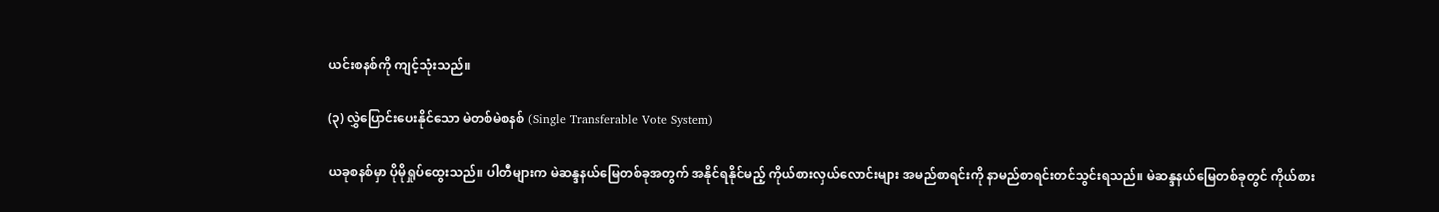ယင်းစနစ်ကို ကျင့်သုံးသည်။

(၃) လွှဲပြောင်းပေးနိုင်သော မဲတစ်မဲစနစ် (Single Transferable Vote System)

ယခုစနစ်မှာ ပိုမိုရှုပ်ထွေးသည်။ ပါတီများက မဲဆန္ဒနယ်မြေတစ်ခုအတွက် အနိုင်ရနိုင်မည့် ကိုယ်စားလှယ်လောင်းများ အမည်စာရင်းကို နာမည်စာရင်းတင်သွင်းရသည်။ မဲဆန္ဒနယ်မြေတစ်ခုတွင် ကိုယ်စား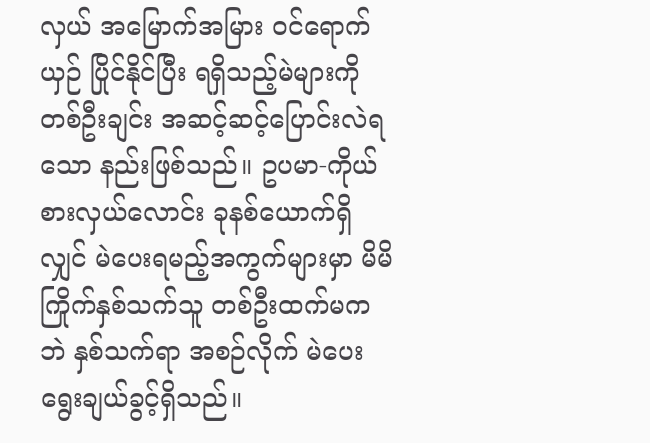လှယ် အမြောက်အမြား ၀င်ရောက်ယှဉ် ပြိုင်နိုင်ပြီး ရရှိသည့်မဲများကို တစ်ဦးချင်း အဆင့်ဆင့်ပြောင်းလဲရသော နည်းဖြစ်သည်။ ဥပမာ-ကိုယ်စားလှယ်လောင်း ခုနစ်ယောက်ရှိလျှင် မဲပေးရမည့်အကွက်များမှာ မိမိကြိုက်နှစ်သက်သူ တစ်ဦးထက်မကဘဲ နှစ်သက်ရာ အစဉ်လိုက် မဲပေးရွေးချယ်ခွင့်ရှိသည်။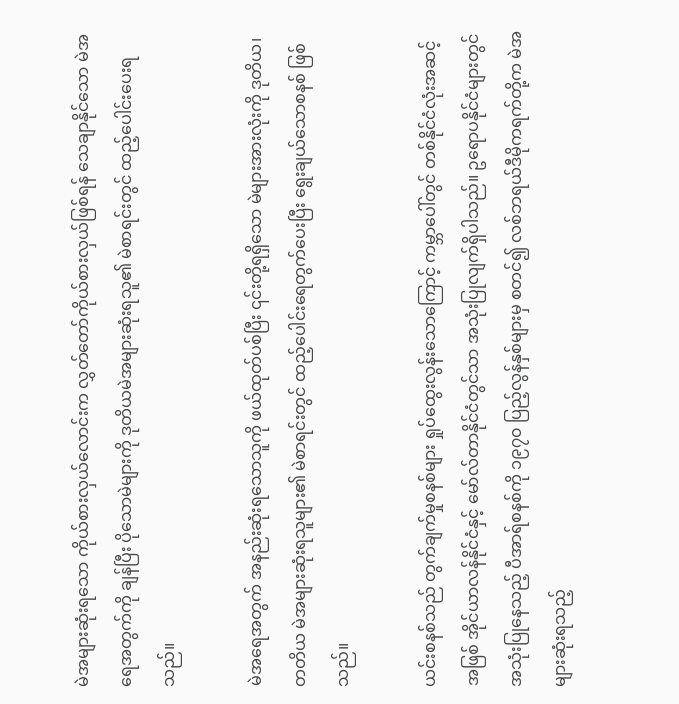မဲအများဆုံးရသော ကိုယ်စားလှယ်လောင်းက လွှတ်တော်ကိုယ်စားလှယ်ဖြစ်ရန် သေချာနိုင်သော မဲအရေအတွက်ကို ချန်ပြီး ပိုသောမဲများကို ဒုတိယမဲအများဆုံးရသူ၏ မဲစာရင်းတွင် ထည့်ပေါင်းပေးရသည်။

မဲအရေအတွက် အနည်းဆုံးရသောသူကို ဖယ်ထုတ်ပစ်ပြီး ၎င်းတို့ရရှိသော မဲများအားလုံးကို ဒုတိယ၊ တတိယ မဲအများဆုံးရသူများ၏ မဲစာရင်းတွင် ထည့်ပေါင်းရေတွက်ပေးပြီး ရွေးချယ်သောစနစ် ဖြစ်သည်။

ယင်းစနစ်သည် တွက်ချက်မှုစနစ်များ ရှုပ်ထွေးလွန်းသောကြောင့် ကမ္ဘာပေါ်တွင် တစ်နိုင်ငံလုံးအဆင့်အဖြစ် အိုင်ယာလန်နိုင်ငံနှင့် မော်လ်တာနိုင်ငံတွင်သာ အသုံးပြုလျက်ရှိပါသည်။ ဥရောပနိုင်ငံများတွင် အသုံးပြုနေသည့် ပီအာရ်စနစ်ကို ၁၉၇၀ ပြည့်လွန်နှစ်များမှ စတင်၍ လစ်ဘရယ်ဒီမိုကရက်တို့က မဲအများဆုံးရသည့်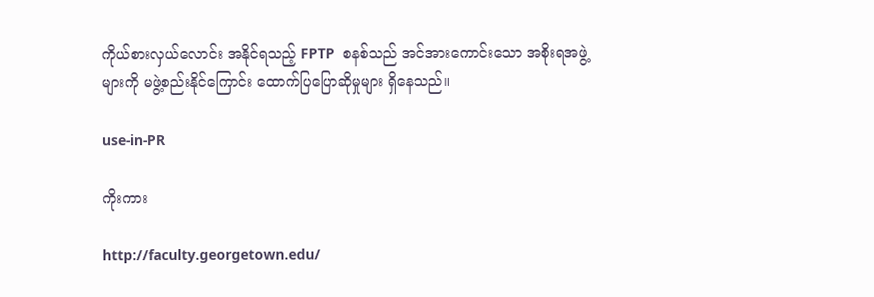ကိုယ်စားလှယ်လောင်း အနိုင်ရသည့် FPTP  စနစ်သည် အင်အားကောင်းသော အစိုးရအဖွဲ့များကို မဖွဲ့စည်းနိုင်ကြောင်း ထောက်ပြပြောဆိုမှုများ ရှိနေသည်။

use-in-PR

ကိုးကား

http://faculty.georgetown.edu/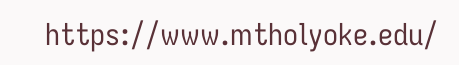https://www.mtholyoke.edu/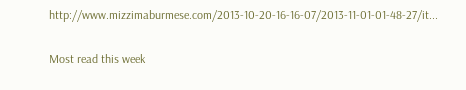http://www.mizzimaburmese.com/2013-10-20-16-16-07/2013-11-01-01-48-27/it...

Most read this week